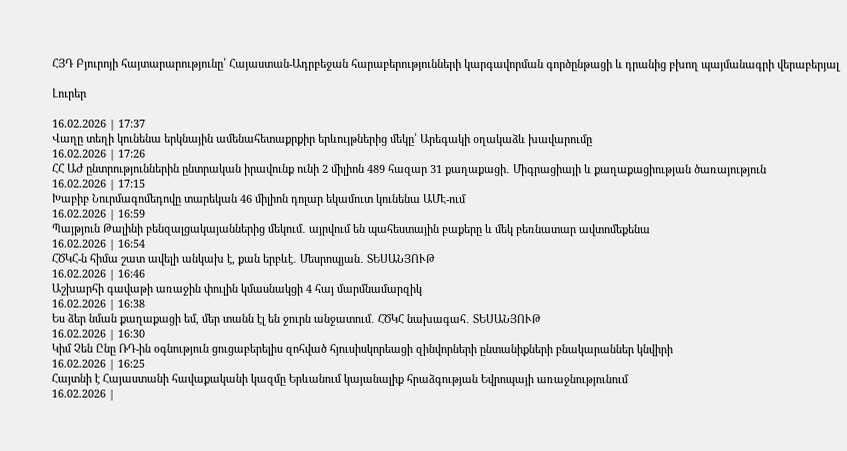ՀՅԴ Բյուրոյի հայտարարությունը՝ Հայաստան-Ադրբեջան հարաբերությունների կարգավորման գործընթացի և դրանից բխող պայմանագրի վերաբերյալ

Լուրեր

16.02.2026 | 17:37
Վաղը տեղի կունենա երկնային ամենահետաքրքիր երևույթներից մեկը՝ Արեգակի օղակաձև խավարումը
16.02.2026 | 17:26
ՀՀ ԱԺ ընտրություններին ընտրական իրավունք ունի 2 միլիոն 489 հազար 31 քաղաքացի․ Միգրացիայի և քաղաքացիության ծառայություն
16.02.2026 | 17:15
Խաբիբ Նուրմագոմեդովը տարեկան 46 միլիոն դոլար եկամուտ կունենա ԱՄԷ-ում
16.02.2026 | 16:59
Պայթյուն Թալինի բենզալցակայաններից մեկում․ այրվում են պահեստային բաքերը և մեկ բեռնատար ավտոմեքենա
16.02.2026 | 16:54
ՀԾԿՀ-ն հիմա շատ ավելի անկախ է, քան երբևէ․ Մեսրոպյան․ ՏԵՍԱՆՅՈՒԹ
16.02.2026 | 16:46
Աշխարհի գավաթի առաջին փուլին կմասնակցի 4 հայ մարմնամարզիկ
16.02.2026 | 16:38
Ես ձեր նման քաղաքացի եմ, մեր տանն էլ են ջուրն անջատում․ ՀԾԿՀ նախագահ․ ՏԵՍԱՆՅՈՒԹ
16.02.2026 | 16:30
Կիմ Չեն Ընը ՌԴ-ին օգնություն ցուցաբերելիս զոհված հյուսիսկորեացի զինվորների ընտանիքների բնակարաններ կնվիրի
16.02.2026 | 16:25
Հայտնի է Հայաստանի հավաքականի կազմը Երևանում կայանալիք հրաձգության Եվրոպայի առաջնությունում
16.02.2026 |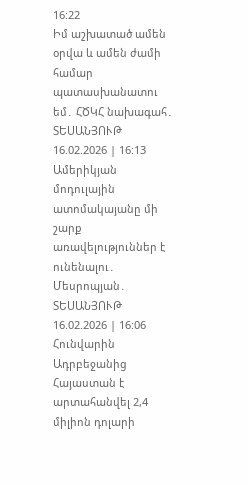16:22
Իմ աշխատած ամեն օրվա և ամեն ժամի համար պատասխանատու եմ․ ՀԾԿՀ նախագահ․ ՏԵՍԱՆՅՈՒԹ
16.02.2026 | 16:13
Ամերիկյան մոդուլային ատոմակայանը մի շարք առավելություններ է ունենալու․ Մեսրոպյան․ ՏԵՍԱՆՅՈՒԹ
16.02.2026 | 16:06
Հունվարին Ադրբեջանից Հայաստան է արտահանվել 2,4 միլիոն դոլարի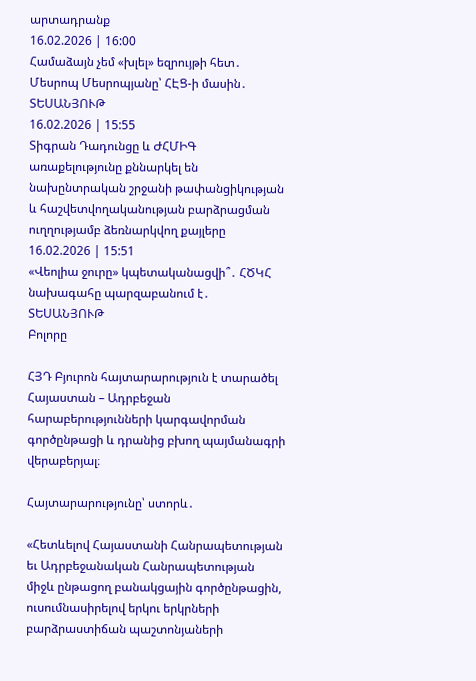արտադրանք
16.02.2026 | 16:00
Համաձայն չեմ «խլել» եզրույթի հետ․ Մեսրոպ Մեսրոպյանը՝ ՀԷՑ-ի մասին․ ՏԵՍԱՆՅՈՒԹ
16.02.2026 | 15:55
Տիգրան Դադունցը և ԺՀՄԻԳ առաքելությունը քննարկել են նախընտրական շրջանի թափանցիկության և հաշվետվողականության բարձրացման ուղղությամբ ձեռնարկվող քայլերը
16.02.2026 | 15:51
«Վեոլիա ջուրը» կպետականացվի՞․ ՀԾԿՀ նախագահը պարզաբանում է․ ՏԵՍԱՆՅՈՒԹ
Բոլորը

ՀՅԴ Բյուրոն հայտարարություն է տարածել Հայաստան – Ադրբեջան հարաբերությունների կարգավորման գործընթացի և դրանից բխող պայմանագրի վերաբերյալ։

Հայտարարությունը՝ ստորև․

«Հետևելով Հայաստանի Հանրապետության եւ Ադրբեջանական Հանրապետության միջև ընթացող բանակցային գործընթացին, ուսումնասիրելով երկու երկրների բարձրաստիճան պաշտոնյաների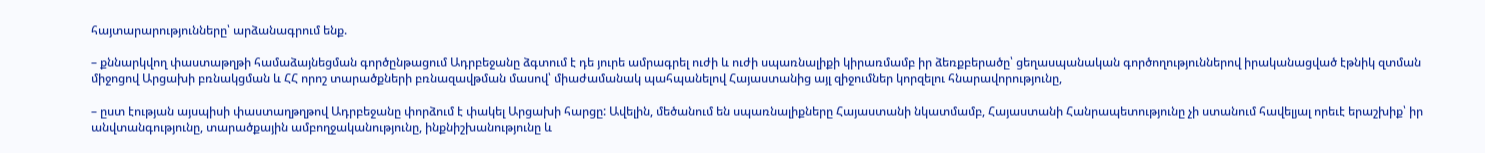հայտարարությունները՝ արձանագրում ենք.

– քննարկվող փաստաթղթի համաձայնեցման գործընթացում Ադրբեջանը ձգտում է դե յուրե ամրագրել ուժի և ուժի սպառնալիքի կիրառմամբ իր ձեռքբերածը՝ ցեղասպանական գործողություններով իրականացված էթնիկ զտման միջոցով Արցախի բռնակցման և ՀՀ որոշ տարածքների բռնազավթման մասով՝ միաժամանակ պահպանելով Հայաստանից այլ զիջումներ կորզելու հնարավորությունը,

– ըստ էության այսպիսի փաստաղթղթով Ադրբեջանը փորձում է փակել Արցախի հարցը: Ավելին, մեծանում են սպառնալիքները Հայաստանի նկատմամբ, Հայաստանի Հանրապետությունը չի ստանում հավելյալ որեւէ երաշխիք՝ իր անվտանգությունը, տարածքային ամբողջականությունը, ինքնիշխանությունը և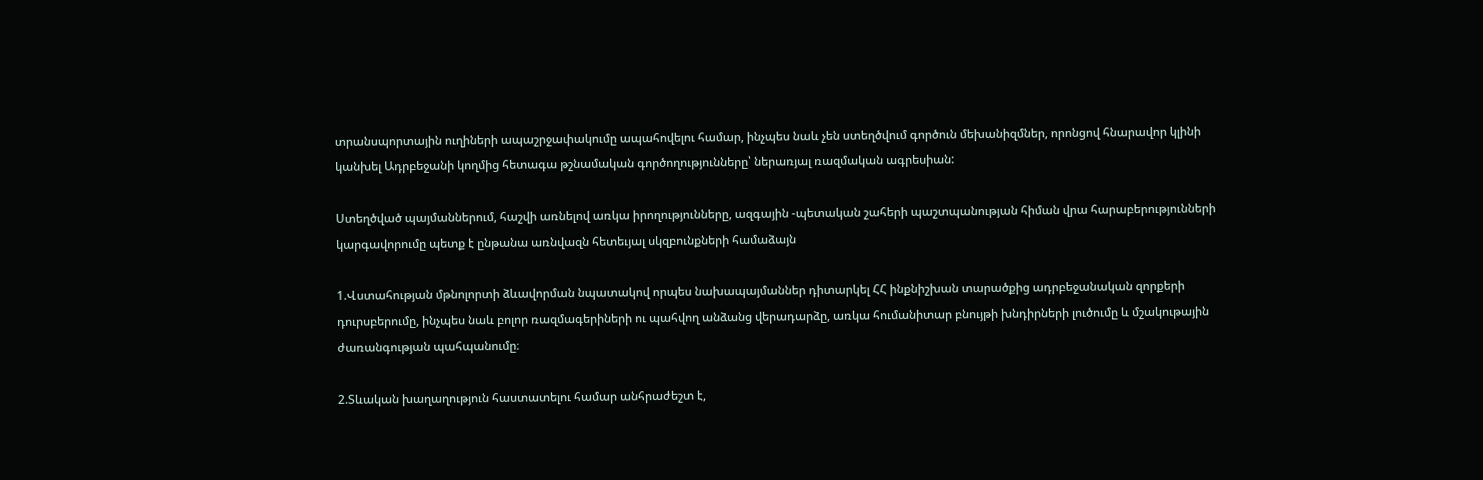տրանսպորտային ուղիների ապաշրջափակումը ապահովելու համար, ինչպես նաև չեն ստեղծվում գործուն մեխանիզմներ, որոնցով հնարավոր կլինի կանխել Ադրբեջանի կողմից հետագա թշնամական գործողությունները՝ ներառյալ ռազմական ագրեսիան:

Ստեղծված պայմաններում, հաշվի առնելով առկա իրողությունները, ազգային -պետական շահերի պաշտպանության հիման վրա հարաբերությունների կարգավորումը պետք է ընթանա առնվազն հետեւյալ սկզբունքների համաձայն

1.Վստահության մթնոլորտի ձևավորման նպատակով որպես նախապայմաններ դիտարկել ՀՀ ինքնիշխան տարածքից ադրբեջանական զորքերի դուրսբերումը, ինչպես նաև բոլոր ռազմագերիների ու պահվող անձանց վերադարձը, առկա հումանիտար բնույթի խնդիրների լուծումը և մշակութային ժառանգության պահպանումը։

2.Տևական խաղաղություն հաստատելու համար անհրաժեշտ է,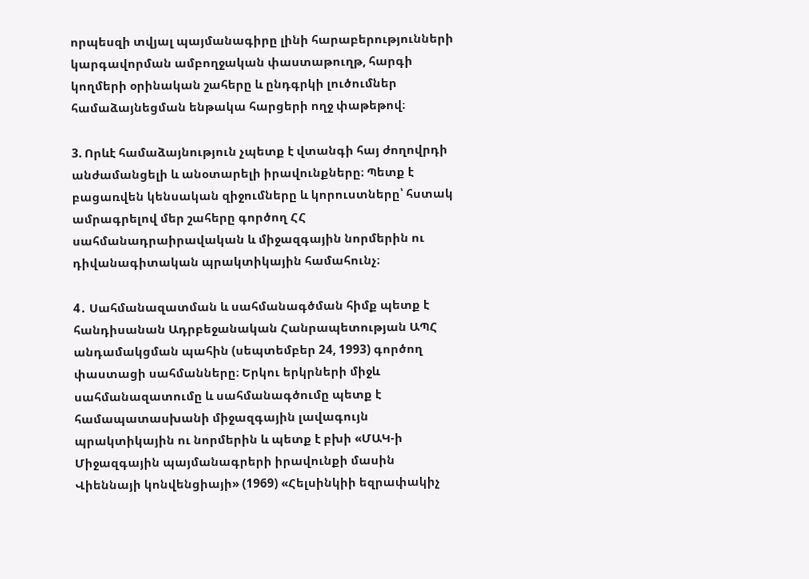որպեսզի տվյալ պայմանագիրը լինի հարաբերությունների կարգավորման ամբողջական փաստաթուղթ, հարգի կողմերի օրինական շահերը և ընդգրկի լուծումներ համաձայնեցման ենթակա հարցերի ողջ փաթեթով։

3. Որևէ համաձայնություն չպետք է վտանգի հայ ժողովրդի անժամանցելի և անօտարելի իրավունքները։ Պետք է բացառվեն կենսական զիջումները և կորուստները՝ հստակ ամրագրելով մեր շահերը գործող ՀՀ սահմանադրաիրավական և միջազգային նորմերին ու դիվանագիտական պրակտիկային համահունչ։

4․ Սահմանազատման և սահմանագծման հիմք պետք է հանդիսանան Ադրբեջանական Հանրապետության ԱՊՀ անդամակցման պահին (սեպտեմբեր 24, 1993) գործող փաստացի սահմանները։ Երկու երկրների միջև սահմանազատումը և սահմանագծումը պետք է համապատասխանի միջազգային լավագույն պրակտիկային ու նորմերին և պետք է բխի «ՄԱԿ-ի Միջազգային պայմանագրերի իրավունքի մասին Վիեննայի կոնվենցիայի» (1969) «Հելսինկիի եզրափակիչ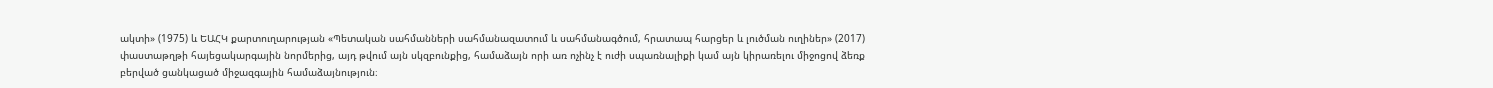ակտի» (1975) և ԵԱՀԿ քարտուղարության «Պետական սահմանների սահմանազատում և սահմանագծում, հրատապ հարցեր և լուծման ուղիներ» (2017) փաստաթղթի հայեցակարգային նորմերից, այդ թվում այն սկզբունքից, համաձայն որի առ ոչինչ է ուժի սպառնալիքի կամ այն կիրառելու միջոցով ձեռք բերված ցանկացած միջազգային համաձայնություն։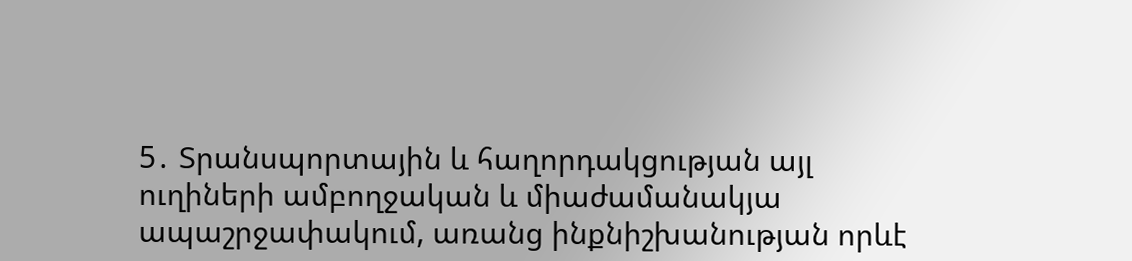5․ Տրանսպորտային և հաղորդակցության այլ ուղիների ամբողջական և միաժամանակյա ապաշրջափակում, առանց ինքնիշխանության որևէ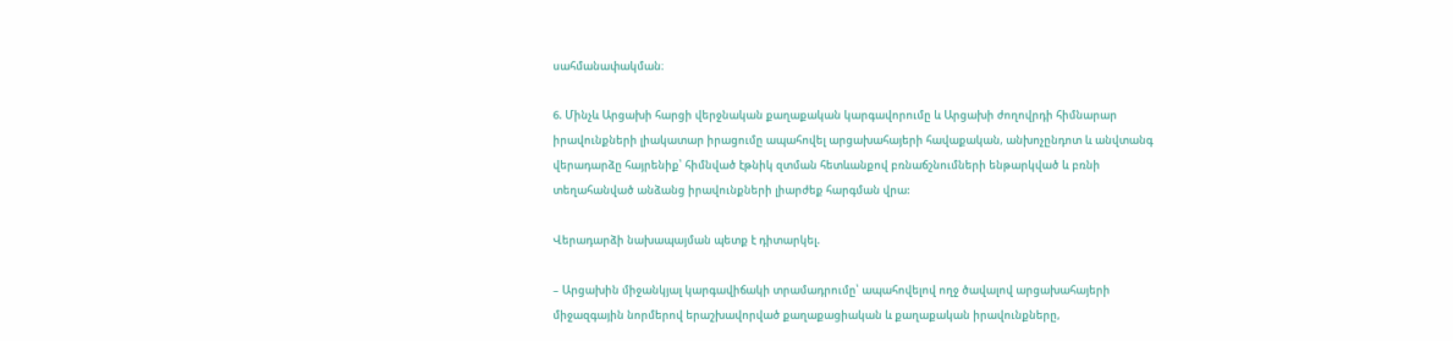սահմանափակման։

6. Մինչև Արցախի հարցի վերջնական քաղաքական կարգավորումը և Արցախի ժողովրդի հիմնարար իրավունքների լիակատար իրացումը ապահովել արցախահայերի հավաքական, անխոչընդոտ և անվտանգ վերադարձը հայրենիք՝ հիմնված էթնիկ զտման հետևանքով բռնաճշնումների ենթարկված և բռնի տեղահանված անձանց իրավունքների լիարժեք հարգման վրա:

Վերադարձի նախապայման պետք է դիտարկել.

– Արցախին միջանկյալ կարգավիճակի տրամադրումը՝ ապահովելով ողջ ծավալով արցախահայերի միջազգային նորմերով երաշխավորված քաղաքացիական և քաղաքական իրավունքները,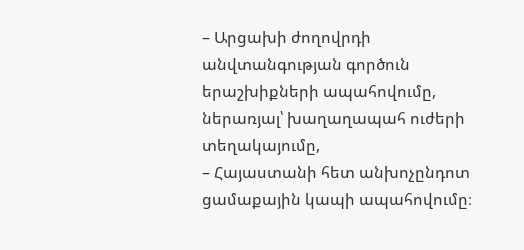– Արցախի ժողովրդի անվտանգության գործուն երաշխիքների ապահովումը, ներառյալ՝ խաղաղապահ ուժերի տեղակայումը,
– Հայաստանի հետ անխոչընդոտ ցամաքային կապի ապահովումը։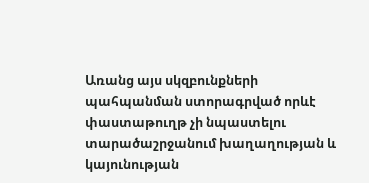Առանց այս սկզբունքների պահպանման ստորագրված որևէ փաստաթուղթ չի նպաստելու տարածաշրջանում խաղաղության և կայունության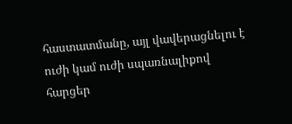հաստատմանը, այլ վավերացնելու է ուժի կամ ուժի սպառնալիքով հարցեր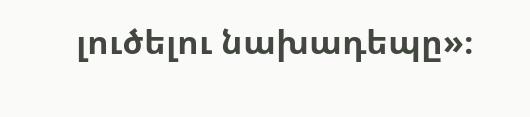լուծելու նախադեպը»։